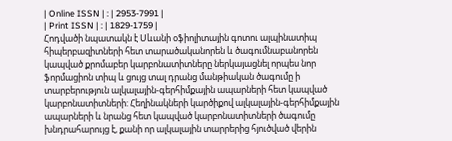| Online ISSN | : | 2953-7991 |
| Print ISSN | : | 1829-1759 |
Հոդվածի նպատակն է Սևանի օֆիոլիտային գոտու ալպինատիպ հիպերբազիտների հետ տարածականորեն և ծագումնաբանորեն կապված քրոմաբեր կարբոնատիտները ներկայացնել որպես նոր ֆորմացիոն տիպ և ցույց տալ դրանց մանթիական ծագումը ի տարբերություն ալկալային-գերհիմքային ապարների հետ կապված կարբոնատիտների: Հեղինակների կարծիքով ալկալային-գերհիմքային ապարների և նրանց հետ կապված կարբոնատիտների ծագումը խնդրահարույց է, քանի որ ալկալային տարրերից հյուծված վերին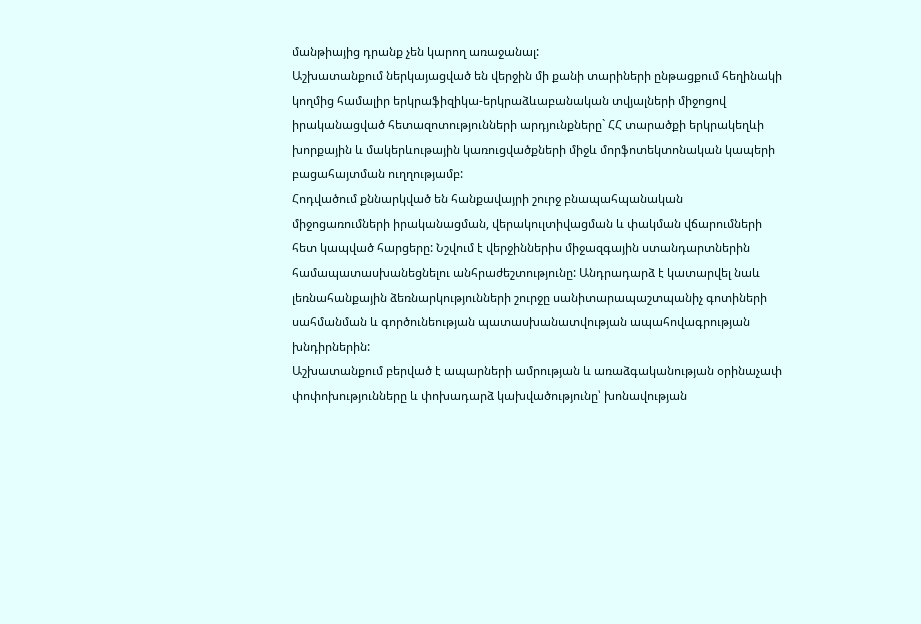մանթիայից դրանք չեն կարող առաջանալ:
Աշխատանքում ներկայացված են վերջին մի քանի տարիների ընթացքում հեղինակի կողմից համալիր երկրաֆիզիկա-երկրաձևաբանական տվյալների միջոցով իրականացված հետազոտությունների արդյունքները` ՀՀ տարածքի երկրակեղևի խորքային և մակերևութային կառուցվածքների միջև մորֆոտեկտոնական կապերի բացահայտման ուղղությամբ:
Հոդվածում քննարկված են հանքավայրի շուրջ բնապահպանական միջոցառումների իրականացման, վերակուլտիվացման և փակման վճարումների հետ կապված հարցերը: Նշվում է վերջիններիս միջազգային ստանդարտներին համապատասխանեցնելու անհրաժեշտությունը: Անդրադարձ է կատարվել նաև լեռնահանքային ձեռնարկությունների շուրջը սանիտարապաշտպանիչ գոտիների սահմանման և գործունեության պատասխանատվության ապահովագրության խնդիրներին:
Աշխատանքում բերված է ապարների ամրության և առաձգականության օրինաչափ փոփոխությունները և փոխադարձ կախվածությունը՝ խոնավության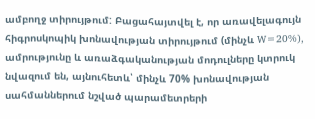ամբողջ տիրույթում: Բացահայտվել է, որ առավելագույն հիգրոսկոպիկ խոնավության տիրույթում (մինչև W=20%), ամրությունը և առաձգականության մոդուլները կտրուկ նվազում են, այնուհետև՝ մինչև 70% խոնավության սահմաններում նշված պարամետրերի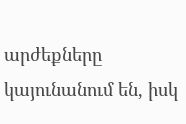արժեքները կայունանում են, իսկ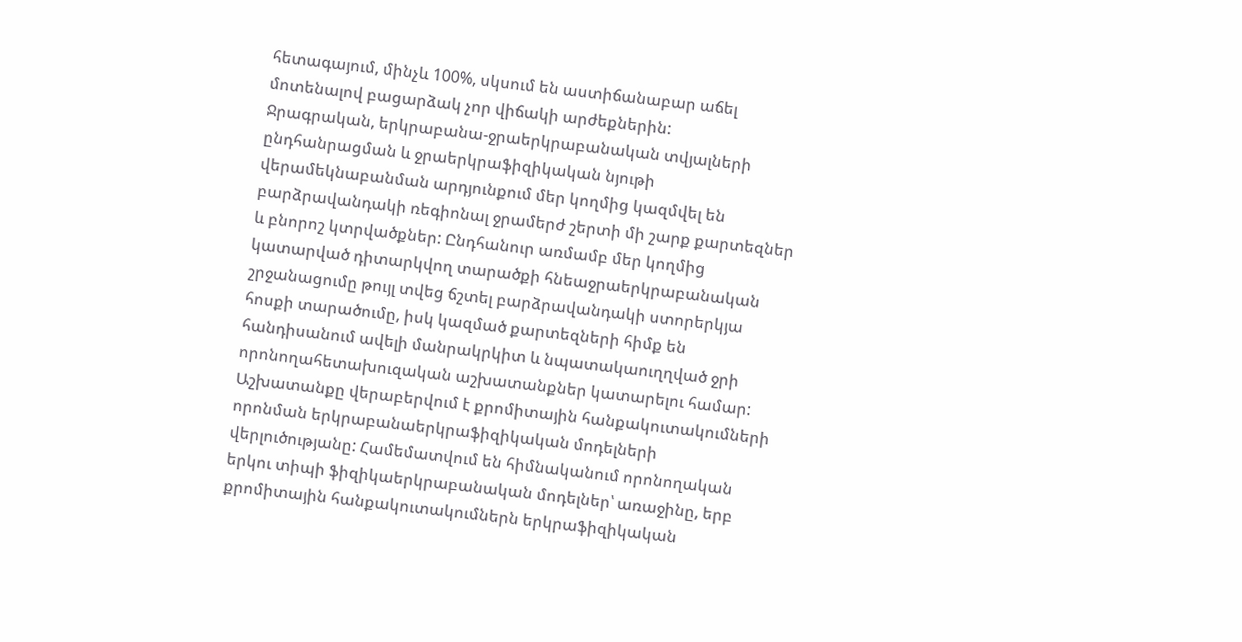հետագայում, մինչև 100%, սկսում են աստիճանաբար աճել մոտենալով բացարձակ չոր վիճակի արժեքներին:
Ջրագրական, երկրաբանա-ջրաերկրաբանական տվյալների ընդհանրացման և ջրաերկրաֆիզիկական նյութի վերամեկնաբանման արդյունքում մեր կողմից կազմվել են բարձրավանդակի ռեգիոնալ ջրամերժ շերտի մի շարք քարտեզներ և բնորոշ կտրվածքներ: Ընդհանուր առմամբ մեր կողմից կատարված դիտարկվող տարածքի հնեաջրաերկրաբանական շրջանացումը թույլ տվեց ճշտել բարձրավանդակի ստորերկյա հոսքի տարածումը, իսկ կազմած քարտեզների հիմք են հանդիսանում ավելի մանրակրկիտ և նպատակաուղղված ջրի որոնողահետախուզական աշխատանքներ կատարելու համար:
Աշխատանքը վերաբերվում է քրոմիտային հանքակուտակումների որոնման երկրաբանաերկրաֆիզիկական մոդելների վերլուծությանը: Համեմատվում են հիմնականում որոնողական երկու տիպի ֆիզիկաերկրաբանական մոդելներ՝ առաջինը, երբ քրոմիտային հանքակուտակումներն երկրաֆիզիկական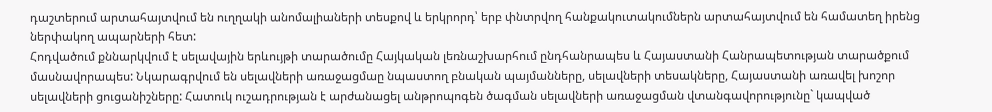դաշտերում արտահայտվում են ուղղակի անոմալիաների տեսքով և երկրորդ՝ երբ փնտրվող հանքակուտակումներն արտահայտվում են համատեղ իրենց ներփակող ապարների հետ:
Հոդվածում քննարկվում է սելավային երևույթի տարածումը Հայկական լեռնաշխարհում ընդհանրապես և Հայաստանի Հանրապետության տարածքում մասնավորապես: Նկարագրվում են սելավների առաջացմաը նպաստող բնական պայմանները, սելավների տեսակները, Հայաստանի առավել խոշոր սելավների ցուցանիշները: Հատուկ ուշադրության է արժանացել անթրոպոգեն ծագման սելավների առաջացման վտանգավորությունը` կապված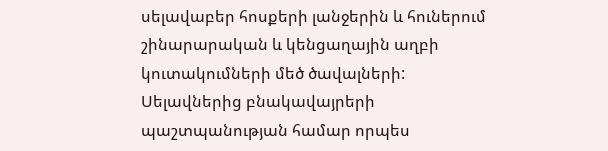սելավաբեր հոսքերի լանջերին և հուներում շինարարական և կենցաղային աղբի կուտակումների մեծ ծավալների: Սելավներից բնակավայրերի պաշտպանության համար որպես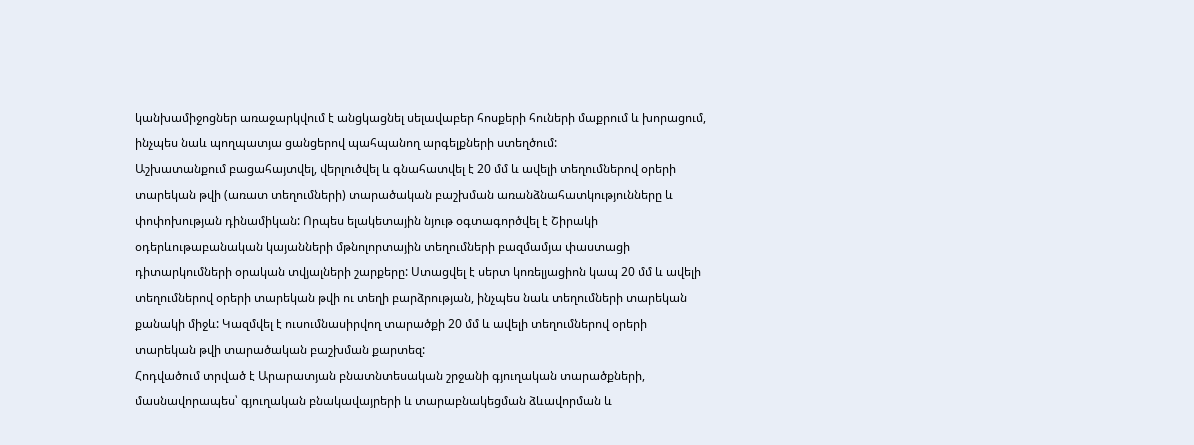կանխամիջոցներ առաջարկվում է անցկացնել սելավաբեր հոսքերի հուների մաքրում և խորացում, ինչպես նաև պողպատյա ցանցերով պահպանող արգելքների ստեղծում:
Աշխատանքում բացահայտվել, վերլուծվել և գնահատվել է 20 մմ և ավելի տեղումներով օրերի տարեկան թվի (առատ տեղումների) տարածական բաշխման առանձնահատկությունները և փոփոխության դինամիկան: Որպես ելակետային նյութ օգտագործվել է Շիրակի օդերևութաբանական կայանների մթնոլորտային տեղումների բազմամյա փաստացի դիտարկումների օրական տվյալների շարքերը: Ստացվել է սերտ կոռելյացիոն կապ 20 մմ և ավելի տեղումներով օրերի տարեկան թվի ու տեղի բարձրության, ինչպես նաև տեղումների տարեկան քանակի միջև: Կազմվել է ուսումնասիրվող տարածքի 20 մմ և ավելի տեղումներով օրերի տարեկան թվի տարածական բաշխման քարտեզ:
Հոդվածում տրված է Արարատյան բնատնտեսական շրջանի գյուղական տարածքների, մասնավորապես՝ գյուղական բնակավայրերի և տարաբնակեցման ձևավորման և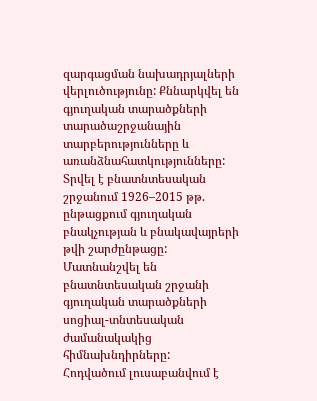զարգացման նախադրյալների վերլուծությունը: Քննարկվել են գյուղական տարածքների տարածաշրջանային տարբերությունները և առանձնահատկությունները: Տրվել է բնատնտեսական շրջանում 1926–2015 թթ. ընթացքում գյուղական բնակչության և բնակավայրերի թվի շարժընթացը: Մատնանշվել են բնատնտեսական շրջանի գյուղական տարածքների սոցիալ-տնտեսական ժամանակակից հիմնախնդիրները:
Հոդվածում լուսաբանվում է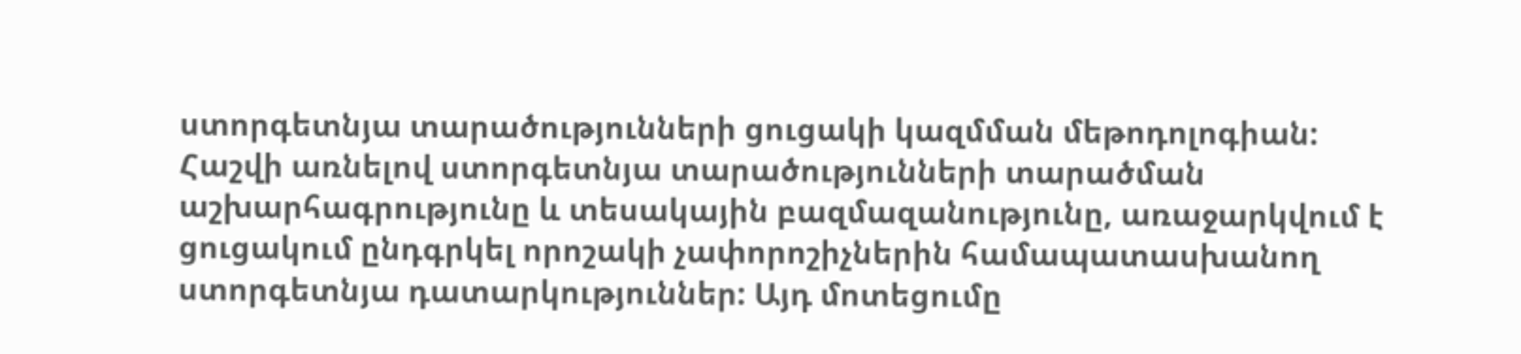ստորգետնյա տարածությունների ցուցակի կազմման մեթոդոլոգիան: Հաշվի առնելով ստորգետնյա տարածությունների տարածման աշխարհագրությունը և տեսակային բազմազանությունը, առաջարկվում է ցուցակում ընդգրկել որոշակի չափորոշիչներին համապատասխանող ստորգետնյա դատարկություններ: Այդ մոտեցումը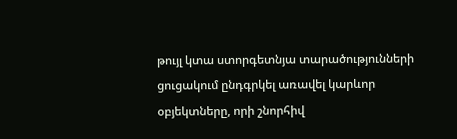թույլ կտա ստորգետնյա տարածությունների ցուցակում ընդգրկել առավել կարևոր օբյեկտները, որի շնորհիվ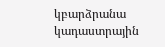կբարձրանա կադաստրային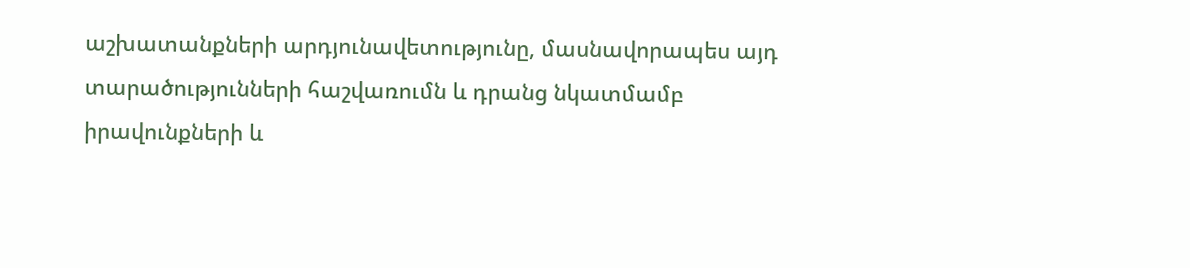աշխատանքների արդյունավետությունը, մասնավորապես այդ տարածությունների հաշվառումն և դրանց նկատմամբ իրավունքների և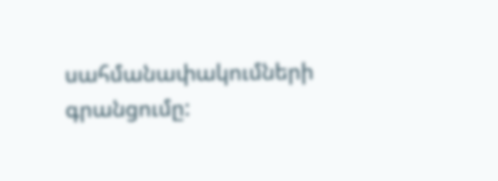սահմանափակումների գրանցումը: